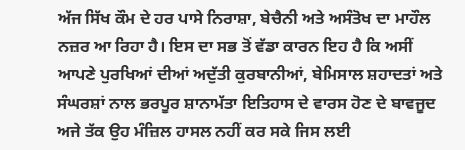ਅੱਜ ਸਿੱਖ ਕੌਮ ਦੇ ਹਰ ਪਾਸੇ ਨਿਰਾਸ਼ਾ, ਬੇਚੈਨੀ ਅਤੇ ਅਸੰਤੋਖ ਦਾ ਮਾਹੌਲ ਨਜ਼ਰ ਆ ਰਿਹਾ ਹੈ। ਇਸ ਦਾ ਸਭ ਤੋਂ ਵੱਡਾ ਕਾਰਨ ਇਹ ਹੈ ਕਿ ਅਸੀਂ ਆਪਣੇ ਪੁਰਖਿਆਂ ਦੀਆਂ ਅਦੁੱਤੀ ਕੁਰਬਾਨੀਆਂ, ਬੇਮਿਸਾਲ ਸ਼ਹਾਦਤਾਂ ਅਤੇ ਸੰਘਰਸ਼ਾਂ ਨਾਲ ਭਰਪੂਰ ਸ਼ਾਨਾਮੱਤਾ ਇਤਿਹਾਸ ਦੇ ਵਾਰਸ ਹੋਣ ਦੇ ਬਾਵਜੂਦ ਅਜੇ ਤੱਕ ਉਹ ਮੰਜ਼ਿਲ ਹਾਸਲ ਨਹੀਂ ਕਰ ਸਕੇ ਜਿਸ ਲਈ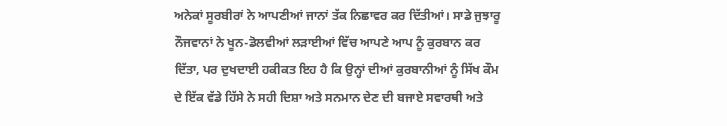ਅਨੇਕਾਂ ਸੂਰਬੀਰਾਂ ਨੇ ਆਪਣੀਆਂ ਜਾਨਾਂ ਤੱਕ ਨਿਛਾਵਰ ਕਰ ਦਿੱਤੀਆਂ। ਸਾਡੇ ਜੁਝਾਰੂ ਨੌਜਵਾਨਾਂ ਨੇ ਖੂਨ-ਡੋਲਵੀਆਂ ਲੜਾਈਆਂ ਵਿੱਚ ਆਪਣੇ ਆਪ ਨੂੰ ਕੁਰਬਾਨ ਕਰ ਦਿੱਤਾ, ਪਰ ਦੁਖਦਾਈ ਹਕੀਕਤ ਇਹ ਹੈ ਕਿ ਉਨ੍ਹਾਂ ਦੀਆਂ ਕੁਰਬਾਨੀਆਂ ਨੂੰ ਸਿੱਖ ਕੌਮ ਦੇ ਇੱਕ ਵੱਡੇ ਹਿੱਸੇ ਨੇ ਸਹੀ ਦਿਸ਼ਾ ਅਤੇ ਸਨਮਾਨ ਦੇਣ ਦੀ ਬਜਾਏ ਸਵਾਰਥੀ ਅਤੇ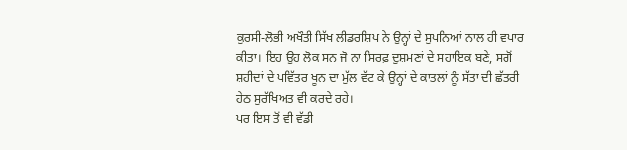ਕੁਰਸੀ-ਲੋਭੀ ਅਖੌਤੀ ਸਿੱਖ ਲੀਡਰਸ਼ਿਪ ਨੇ ਉਨ੍ਹਾਂ ਦੇ ਸੁਪਨਿਆਂ ਨਾਲ ਹੀ ਵਪਾਰ ਕੀਤਾ। ਇਹ ਉਹ ਲੋਕ ਸਨ ਜੋ ਨਾ ਸਿਰਫ਼ ਦੁਸ਼ਮਣਾਂ ਦੇ ਸਹਾਇਕ ਬਣੇ, ਸਗੋਂ ਸ਼ਹੀਦਾਂ ਦੇ ਪਵਿੱਤਰ ਖੂਨ ਦਾ ਮੁੱਲ ਵੱਟ ਕੇ ਉਨ੍ਹਾਂ ਦੇ ਕਾਤਲਾਂ ਨੂੰ ਸੱਤਾ ਦੀ ਛੱਤਰੀ ਹੇਠ ਸੁਰੱਖਿਅਤ ਵੀ ਕਰਦੇ ਰਹੇ।
ਪਰ ਇਸ ਤੋਂ ਵੀ ਵੱਡੀ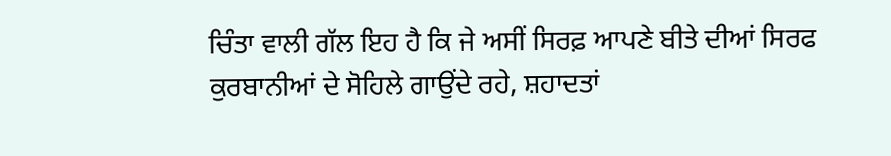ਚਿੰਤਾ ਵਾਲੀ ਗੱਲ ਇਹ ਹੈ ਕਿ ਜੇ ਅਸੀਂ ਸਿਰਫ਼ ਆਪਣੇ ਬੀਤੇ ਦੀਆਂ ਸਿਰਫ ਕੁਰਬਾਨੀਆਂ ਦੇ ਸੋਹਿਲੇ ਗਾਉਂਦੇ ਰਹੇ, ਸ਼ਹਾਦਤਾਂ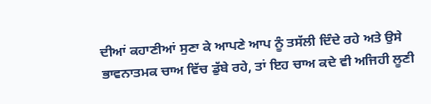ਦੀਆਂ ਕਹਾਣੀਆਂ ਸੁਣਾ ਕੇ ਆਪਣੇ ਆਪ ਨੂੰ ਤਸੱਲੀ ਦਿੰਦੇ ਰਹੇ ਅਤੇ ਉਸੇ ਭਾਵਨਾਤਮਕ ਚਾਅ ਵਿੱਚ ਡੁੱਬੇ ਰਹੇ, ਤਾਂ ਇਹ ਚਾਅ ਕਦੇ ਵੀ ਅਜਿਹੀ ਲੂਣੀ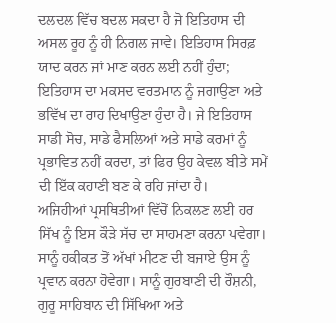ਦਲਦਲ ਵਿੱਚ ਬਦਲ ਸਕਦਾ ਹੈ ਜੋ ਇਤਿਹਾਸ ਦੀ ਅਸਲ ਰੂਹ ਨੂੰ ਹੀ ਨਿਗਲ ਜਾਵੇ। ਇਤਿਹਾਸ ਸਿਰਫ਼ ਯਾਦ ਕਰਨ ਜਾਂ ਮਾਣ ਕਰਨ ਲਈ ਨਹੀਂ ਹੁੰਦਾ; ਇਤਿਹਾਸ ਦਾ ਮਕਸਦ ਵਰਤਮਾਨ ਨੂੰ ਜਗਾਉਣਾ ਅਤੇ ਭਵਿੱਖ ਦਾ ਰਾਹ ਦਿਖਾਉਣਾ ਹੁੰਦਾ ਹੈ। ਜੇ ਇਤਿਹਾਸ ਸਾਡੀ ਸੋਚ, ਸਾਡੇ ਫੈਸਲਿਆਂ ਅਤੇ ਸਾਡੇ ਕਰਮਾਂ ਨੂੰ ਪ੍ਰਭਾਵਿਤ ਨਹੀਂ ਕਰਦਾ, ਤਾਂ ਫਿਰ ਉਹ ਕੇਵਲ ਬੀਤੇ ਸਮੇਂ ਦੀ ਇੱਕ ਕਹਾਣੀ ਬਣ ਕੇ ਰਹਿ ਜਾਂਦਾ ਹੈ।
ਅਜਿਹੀਆਂ ਪ੍ਰਸਥਿਤੀਆਂ ਵਿੱਚੋਂ ਨਿਕਲਣ ਲਈ ਹਰ ਸਿੱਖ ਨੂੰ ਇਸ ਕੌੜੇ ਸੱਚ ਦਾ ਸਾਹਮਣਾ ਕਰਨਾ ਪਵੇਗਾ। ਸਾਨੂੰ ਹਕੀਕਤ ਤੋਂ ਅੱਖਾਂ ਮੀਟਣ ਦੀ ਬਜਾਏ ਉਸ ਨੂੰ ਪ੍ਰਵਾਨ ਕਰਨਾ ਹੋਵੇਗਾ। ਸਾਨੂੰ ਗੁਰਬਾਣੀ ਦੀ ਰੌਸ਼ਨੀ, ਗੁਰੂ ਸਾਹਿਬਾਨ ਦੀ ਸਿੱਖਿਆ ਅਤੇ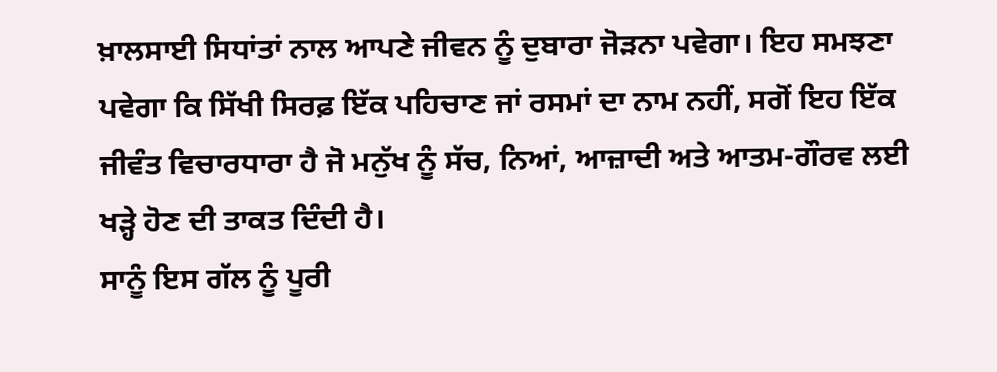ਖ਼ਾਲਸਾਈ ਸਿਧਾਂਤਾਂ ਨਾਲ ਆਪਣੇ ਜੀਵਨ ਨੂੰ ਦੁਬਾਰਾ ਜੋੜਨਾ ਪਵੇਗਾ। ਇਹ ਸਮਝਣਾ ਪਵੇਗਾ ਕਿ ਸਿੱਖੀ ਸਿਰਫ਼ ਇੱਕ ਪਹਿਚਾਣ ਜਾਂ ਰਸਮਾਂ ਦਾ ਨਾਮ ਨਹੀਂ, ਸਗੋਂ ਇਹ ਇੱਕ ਜੀਵੰਤ ਵਿਚਾਰਧਾਰਾ ਹੈ ਜੋ ਮਨੁੱਖ ਨੂੰ ਸੱਚ, ਨਿਆਂ, ਆਜ਼ਾਦੀ ਅਤੇ ਆਤਮ-ਗੌਰਵ ਲਈ ਖੜ੍ਹੇ ਹੋਣ ਦੀ ਤਾਕਤ ਦਿੰਦੀ ਹੈ।
ਸਾਨੂੰ ਇਸ ਗੱਲ ਨੂੰ ਪੂਰੀ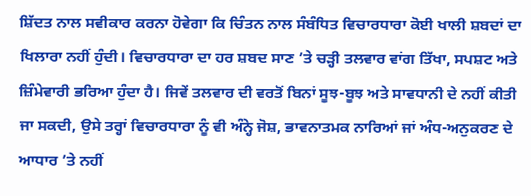ਸ਼ਿੱਦਤ ਨਾਲ ਸਵੀਕਾਰ ਕਰਨਾ ਹੋਵੇਗਾ ਕਿ ਚਿੰਤਨ ਨਾਲ ਸੰਬੰਧਿਤ ਵਿਚਾਰਧਾਰਾ ਕੋਈ ਖਾਲੀ ਸ਼ਬਦਾਂ ਦਾ ਖਿਲਾਰਾ ਨਹੀਂ ਹੁੰਦੀ। ਵਿਚਾਰਧਾਰਾ ਦਾ ਹਰ ਸ਼ਬਦ ਸਾਣ ’ਤੇ ਚੜ੍ਹੀ ਤਲਵਾਰ ਵਾਂਗ ਤਿੱਖਾ, ਸਪਸ਼ਟ ਅਤੇ ਜ਼ਿੰਮੇਵਾਰੀ ਭਰਿਆ ਹੁੰਦਾ ਹੈ। ਜਿਵੇਂ ਤਲਵਾਰ ਦੀ ਵਰਤੋਂ ਬਿਨਾਂ ਸੂਝ-ਬੂਝ ਅਤੇ ਸਾਵਧਾਨੀ ਦੇ ਨਹੀਂ ਕੀਤੀ ਜਾ ਸਕਦੀ, ਉਸੇ ਤਰ੍ਹਾਂ ਵਿਚਾਰਧਾਰਾ ਨੂੰ ਵੀ ਅੰਨ੍ਹੇ ਜੋਸ਼, ਭਾਵਨਾਤਮਕ ਨਾਰਿਆਂ ਜਾਂ ਅੰਧ-ਅਨੁਕਰਣ ਦੇ ਆਧਾਰ ’ਤੇ ਨਹੀਂ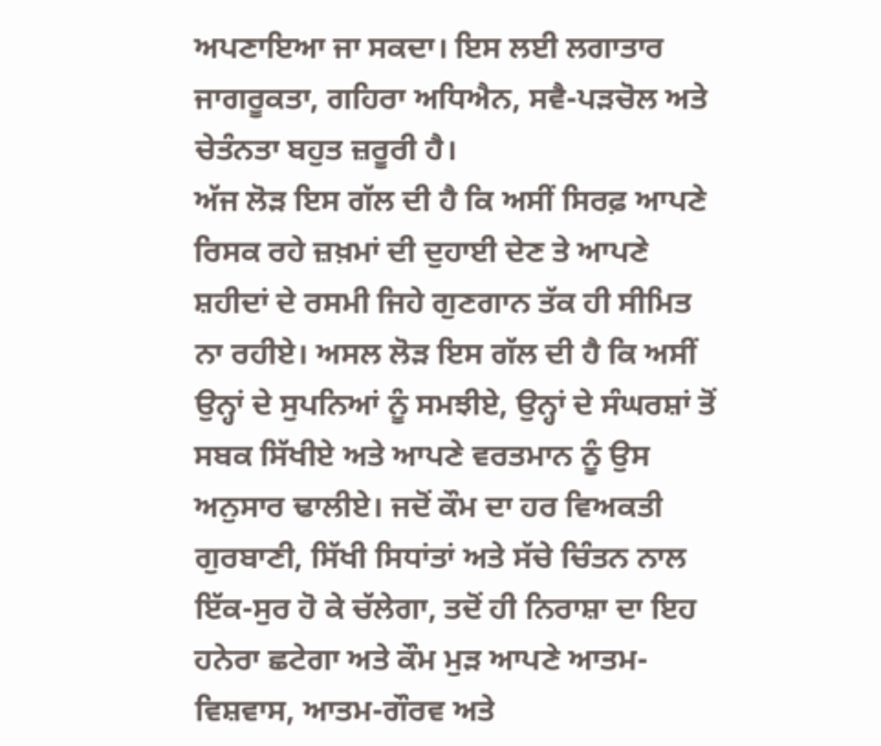ਅਪਣਾਇਆ ਜਾ ਸਕਦਾ। ਇਸ ਲਈ ਲਗਾਤਾਰ ਜਾਗਰੂਕਤਾ, ਗਹਿਰਾ ਅਧਿਐਨ, ਸਵੈ-ਪੜਚੋਲ ਅਤੇ ਚੇਤੰਨਤਾ ਬਹੁਤ ਜ਼ਰੂਰੀ ਹੈ।
ਅੱਜ ਲੋੜ ਇਸ ਗੱਲ ਦੀ ਹੈ ਕਿ ਅਸੀਂ ਸਿਰਫ਼ ਆਪਣੇ ਰਿਸਕ ਰਹੇ ਜ਼ਖ਼ਮਾਂ ਦੀ ਦੁਹਾਈ ਦੇਣ ਤੇ ਆਪਣੇ ਸ਼ਹੀਦਾਂ ਦੇ ਰਸਮੀ ਜਿਹੇ ਗੁਣਗਾਨ ਤੱਕ ਹੀ ਸੀਮਿਤ ਨਾ ਰਹੀਏ। ਅਸਲ ਲੋੜ ਇਸ ਗੱਲ ਦੀ ਹੈ ਕਿ ਅਸੀਂ ਉਨ੍ਹਾਂ ਦੇ ਸੁਪਨਿਆਂ ਨੂੰ ਸਮਝੀਏ, ਉਨ੍ਹਾਂ ਦੇ ਸੰਘਰਸ਼ਾਂ ਤੋਂ ਸਬਕ ਸਿੱਖੀਏ ਅਤੇ ਆਪਣੇ ਵਰਤਮਾਨ ਨੂੰ ਉਸ ਅਨੁਸਾਰ ਢਾਲੀਏ। ਜਦੋਂ ਕੌਮ ਦਾ ਹਰ ਵਿਅਕਤੀ ਗੁਰਬਾਣੀ, ਸਿੱਖੀ ਸਿਧਾਂਤਾਂ ਅਤੇ ਸੱਚੇ ਚਿੰਤਨ ਨਾਲ ਇੱਕ-ਸੁਰ ਹੋ ਕੇ ਚੱਲੇਗਾ, ਤਦੋਂ ਹੀ ਨਿਰਾਸ਼ਾ ਦਾ ਇਹ ਹਨੇਰਾ ਛਟੇਗਾ ਅਤੇ ਕੌਮ ਮੁੜ ਆਪਣੇ ਆਤਮ-ਵਿਸ਼ਵਾਸ, ਆਤਮ-ਗੌਰਵ ਅਤੇ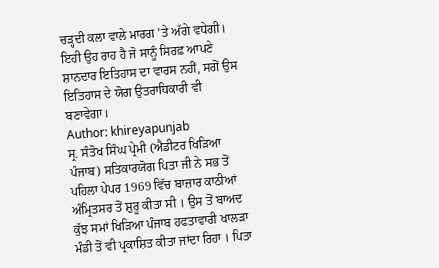ਚੜ੍ਹਦੀ ਕਲਾ ਵਾਲੇ ਮਾਰਗ ’ਤੇ ਅੱਗੇ ਵਧੇਗੀ। ਇਹੀ ਉਹ ਰਾਹ ਹੈ ਜੋ ਸਾਨੂੰ ਸਿਰਫ਼ ਆਪਣੇ ਸ਼ਾਨਦਾਰ ਇਤਿਹਾਸ ਦਾ ਵਾਰਸ ਨਹੀਂ, ਸਗੋਂ ਉਸ ਇਤਿਹਾਸ ਦੇ ਯੋਗ ਉਤਰਾਧਿਕਾਰੀ ਵੀ ਬਣਾਵੇਗਾ।
Author: khireyapunjab
ਸ੍ਰ. ਸੰਤੋਖ ਸਿੰਘ ਪ੍ਰੇਮੀ (ਐਡੀਟਰ ਖਿੜਿਆ ਪੰਜਾਬ) ਸਤਿਕਾਰਯੋਗ ਪਿਤਾ ਜੀ ਨੇ ਸਭ ਤੋਂ ਪਹਿਲਾ ਪੇਪਰ 1969 ਵਿੱਚ ਬਾਜ਼ਾਰ ਕਾਠੀਆਂ ਅੰਮ੍ਰਿਤਸਰ ਤੋਂ ਸ਼ੁਰੂ ਕੀਤਾ ਸੀ । ਉਸ ਤੋਂ ਬਾਅਦ ਕੁੱਝ ਸਮਾਂ ਖਿੜਿਆ ਪੰਜਾਬ ਹਫਤਾਵਾਰੀ ਖਾਲੜਾ ਮੰਡੀ ਤੋਂ ਵੀ ਪ੍ਰਕਾਸ਼ਿਤ ਕੀਤਾ ਜਾਂਦਾ ਰਿਹਾ । ਪਿਤਾ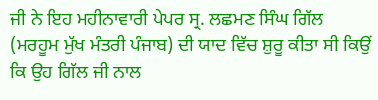ਜੀ ਨੇ ਇਹ ਮਹੀਨਾਵਾਰੀ ਪੇਪਰ ਸ੍ਰ. ਲਛਮਣ ਸਿੰਘ ਗਿੱਲ (ਮਰਹੂਮ ਮੁੱਖ ਮੰਤਰੀ ਪੰਜਾਬ) ਦੀ ਯਾਦ ਵਿੱਚ ਸ਼ੁਰੂ ਕੀਤਾ ਸੀ ਕਿਉਂ ਕਿ ਉਹ ਗਿੱਲ ਜੀ ਨਾਲ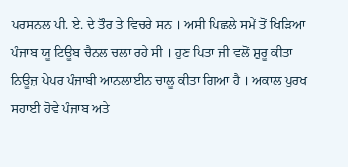ਪਰਸਨਲ ਪੀ. ਏ. ਦੇ ਤੌਰ ਤੇ ਵਿਚਰੇ ਸਨ । ਅਸੀ ਪਿਛਲੇ ਸਮੇਂ ਤੋਂ ਖਿੜਿਆ ਪੰਜਾਬ ਯੂ ਟਿਊਬ ਚੈਨਲ ਚਲਾ ਰਹੇ ਸੀ । ਹੁਣ ਪਿਤਾ ਜੀ ਵਲੋਂ ਸ਼ੁਰੂ ਕੀਤਾ ਨਿਊਜ਼ ਪੇਪਰ ਪੰਜਾਬੀ ਆਨਲਾਈਨ ਚਾਲੂ ਕੀਤਾ ਗਿਆ ਹੈ । ਅਕਾਲ ਪੁਰਖ ਸਹਾਈ ਹੋਵੇ ਪੰਜਾਬ ਅਤੇ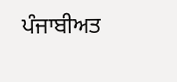ਪੰਜਾਬੀਅਤ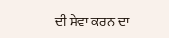ਦੀ ਸੇਵਾ ਕਰਨ ਦਾ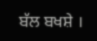ਬੱਲ ਬਖਸ਼ੇ ।